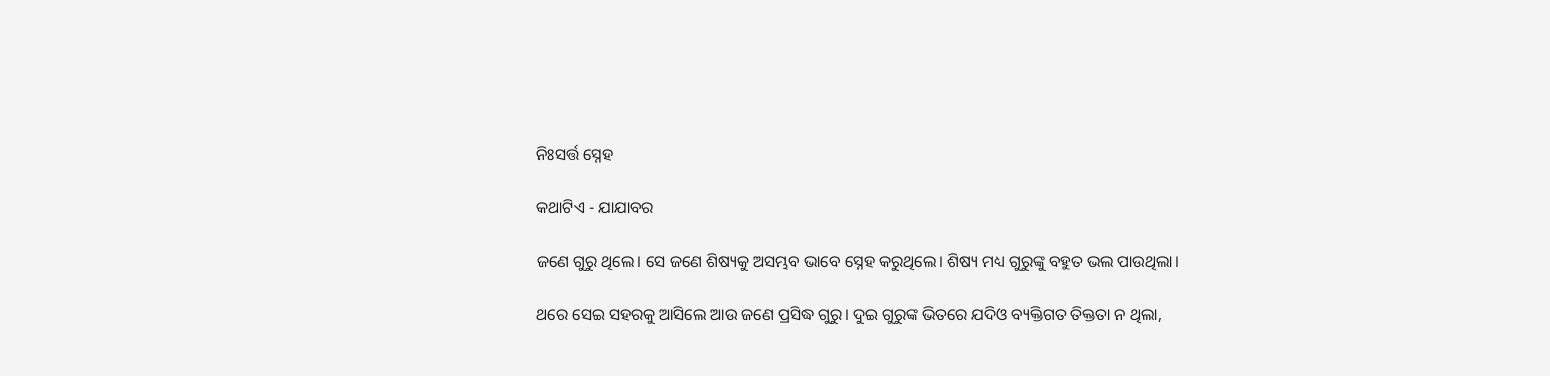ନିଃସର୍ତ୍ତ ସ୍ନେହ

କଥାଟିଏ - ଯାଯାବର

ଜଣେ ଗୁରୁ ଥିଲେ। ସେ ଜଣେ ଶିଷ୍ୟକୁ ଅସମ୍ଭବ ଭାବେ ସ୍ନେହ କରୁଥିଲେ। ଶିଷ୍ୟ ମଧ୍ୟ ଗୁରୁଙ୍କୁ ବହୁତ ଭଲ ପାଉଥିଲା।

ଥରେ ସେଇ ସହରକୁ ଆସିଲେ ଆଉ ଜଣେ ପ୍ରସିଦ୍ଧ ଗୁରୁ। ଦୁଇ ଗୁରୁଙ୍କ ଭିତରେ ଯଦିଓ ବ୍ୟକ୍ତିଗତ ତିକ୍ତତା ନ ଥିଲା,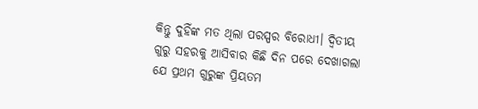କିନ୍ତୁ ଦୁହିଁଙ୍କ ମତ ଥିଲା ପରସ୍ପର ବିରୋଧୀ। ଦ୍ବିତୀୟ ଗୁରୁ ସହରକୁ ଆସିବାର କିଛି ଦିନ ପରେ ଦେଖାଗଲା ଯେ ପ୍ରଥମ ଗୁରୁଙ୍କ ପ୍ରିୟତମ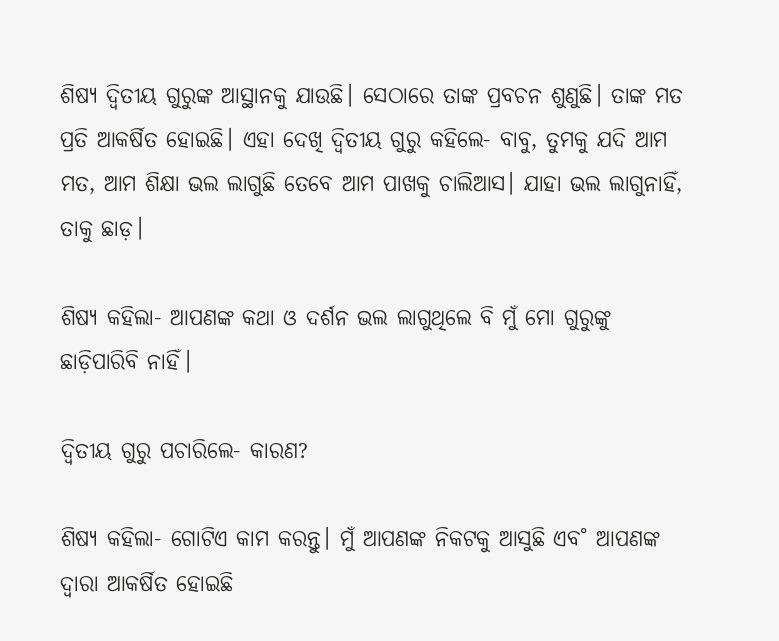ଶିଷ୍ୟ ଦ୍ବିତୀୟ ଗୁରୁଙ୍କ ଆସ୍ଥାନକୁ ଯାଉଛି। ସେଠାରେ ତାଙ୍କ ପ୍ରବଚନ ଶୁଣୁଛି। ତାଙ୍କ ମତ ପ୍ରତି ଆକର୍ଷିତ ହୋଇଛି। ଏହା ଦେଖି ଦ୍ବିତୀୟ ଗୁରୁ କହିଲେ- ବାବୁ, ତୁମକୁ ଯଦି ଆମ ମତ, ଆମ ଶିକ୍ଷା ଭଲ ଲାଗୁଛି ତେବେ ଆମ ପାଖକୁ ଚାଲିଆସ। ଯାହା ଭଲ ଲାଗୁନାହିଁ, ତାକୁ ଛାଡ଼।

ଶିଷ୍ୟ କହିଲା- ଆପଣଙ୍କ କଥା ଓ ଦର୍ଶନ ଭଲ ଲାଗୁଥିଲେ ବି ମୁଁ ମୋ ଗୁରୁଙ୍କୁ ଛାଡ଼ିପାରିବି ନାହିଁ।

ଦ୍ବିତୀୟ ଗୁରୁ ପଚାରିଲେ- କାରଣ?

ଶିଷ୍ୟ କହିଲା- ଗୋଟିଏ କାମ କରନ୍ତୁ। ମୁଁ ଆପଣଙ୍କ ନିକଟକୁ ଆସୁଛି ଏବ˚ ଆପଣଙ୍କ ଦ୍ବାରା ଆକର୍ଷିତ ହୋଇଛି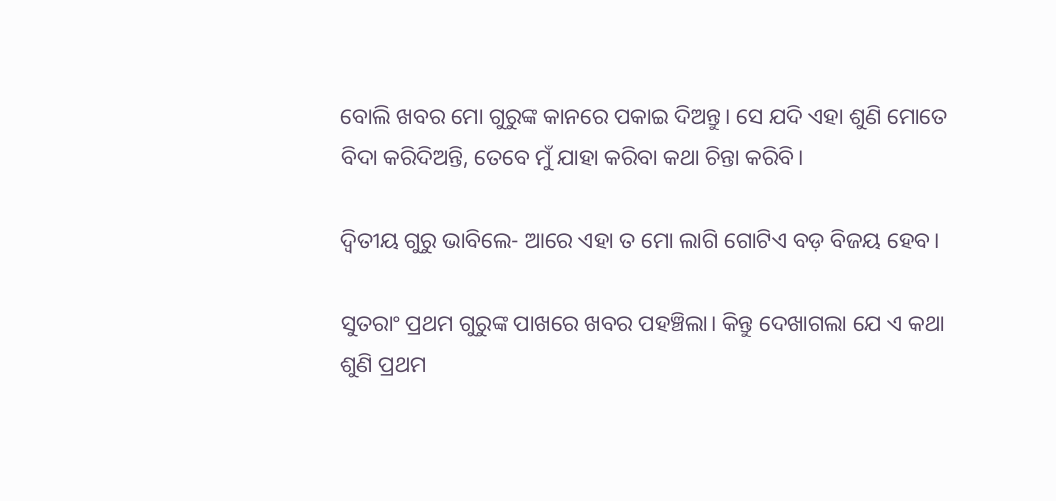ବୋଲି ଖବର ମୋ ଗୁରୁଙ୍କ କାନରେ ପକାଇ ଦିଅନ୍ତୁ। ସେ ଯଦି ଏହା ଶୁଣି ମୋତେ ବିଦା କରିଦିଅନ୍ତି, ତେବେ ମୁଁ ଯାହା କରିବା କଥା ଚିନ୍ତା କରିବି।

ଦ୍ବିତୀୟ ଗୁରୁ ଭାବିଲେ- ଆରେ ଏହା ତ ମୋ ଲାଗି ଗୋଟିଏ ବଡ଼ ବିଜୟ ହେବ।

ସୁତରାଂ ପ୍ରଥମ ଗୁରୁଙ୍କ ପାଖରେ ଖବର ପହଞ୍ଚିଲା। କିନ୍ତୁ ଦେଖାଗଲା ଯେ ଏ କଥା ଶୁଣି ପ୍ରଥମ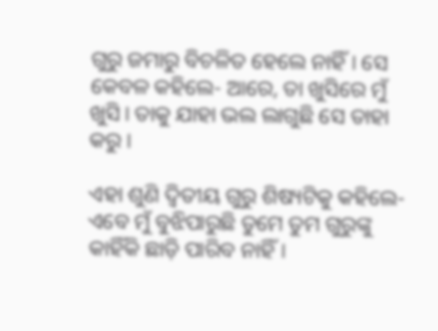ଗୁରୁ ଜମାରୁ ବିଚଳିତ ହେଲେ ନାହିଁ। ସେ କେବଳ କହିଲେ- ଆରେ, ତା ଖୁସିରେ ମୁଁ ଖୁସି। ତାକୁ ଯାହା ଭଲ ଲାଗୁଛି ସେ ତାହା କରୁ।

ଏହା ଶୁଣି ଦ୍ବିତୀୟ ଗୁରୁ ଶିଷ୍ୟଟିକୁ କହିଲେ- ଏବେ ମୁଁ ବୁଝିପାରୁଛି ତୁମେ ତୁମ ଗୁରୁଙ୍କୁ କାହିଁକି ଛାଡ଼ି ପାରିବ ନାହିଁ।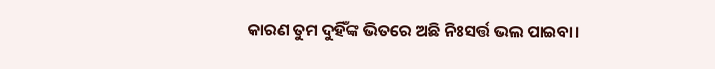କାରଣ ତୁମ ଦୁହିଁଙ୍କ ଭିତରେ ଅଛି ନିଃସର୍ତ୍ତ ଭଲ ପାଇବା।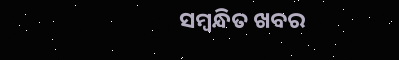ସମ୍ବନ୍ଧିତ ଖବର